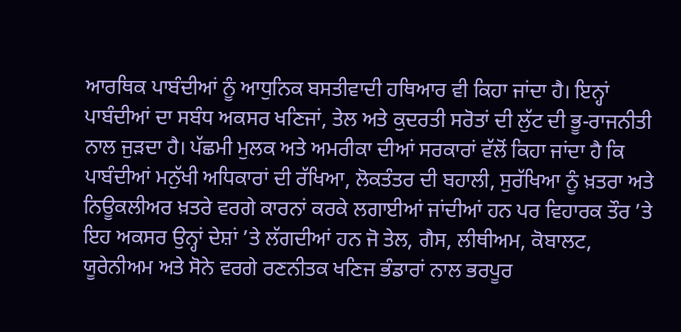ਆਰਥਿਕ ਪਾਬੰਦੀਆਂ ਨੂੰ ਆਧੁਨਿਕ ਬਸਤੀਵਾਦੀ ਹਥਿਆਰ ਵੀ ਕਿਹਾ ਜਾਂਦਾ ਹੈ। ਇਨ੍ਹਾਂ ਪਾਬੰਦੀਆਂ ਦਾ ਸਬੰਧ ਅਕਸਰ ਖਣਿਜਾਂ, ਤੇਲ ਅਤੇ ਕੁਦਰਤੀ ਸਰੋਤਾਂ ਦੀ ਲੁੱਟ ਦੀ ਭੂ-ਰਾਜਨੀਤੀ ਨਾਲ ਜੁੜਦਾ ਹੈ। ਪੱਛਮੀ ਮੁਲਕ ਅਤੇ ਅਮਰੀਕਾ ਦੀਆਂ ਸਰਕਾਰਾਂ ਵੱਲੋਂ ਕਿਹਾ ਜਾਂਦਾ ਹੈ ਕਿ ਪਾਬੰਦੀਆਂ ਮਨੁੱਖੀ ਅਧਿਕਾਰਾਂ ਦੀ ਰੱਖਿਆ, ਲੋਕਤੰਤਰ ਦੀ ਬਹਾਲੀ, ਸੁਰੱਖਿਆ ਨੂੰ ਖ਼ਤਰਾ ਅਤੇ ਨਿਊਕਲੀਅਰ ਖ਼ਤਰੇ ਵਰਗੇ ਕਾਰਨਾਂ ਕਰਕੇ ਲਗਾਈਆਂ ਜਾਂਦੀਆਂ ਹਨ ਪਰ ਵਿਹਾਰਕ ਤੌਰ ’ਤੇ ਇਹ ਅਕਸਰ ਉਨ੍ਹਾਂ ਦੇਸ਼ਾਂ ’ਤੇ ਲੱਗਦੀਆਂ ਹਨ ਜੋ ਤੇਲ, ਗੈਸ, ਲੀਥੀਅਮ, ਕੋਬਾਲਟ, ਯੂਰੇਨੀਅਮ ਅਤੇ ਸੋਨੇ ਵਰਗੇ ਰਣਨੀਤਕ ਖਣਿਜ ਭੰਡਾਰਾਂ ਨਾਲ ਭਰਪੂਰ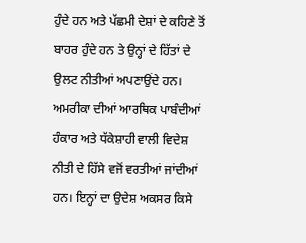ਹੁੰਦੇ ਹਨ ਅਤੇ ਪੱਛਮੀ ਦੇਸ਼ਾਂ ਦੇ ਕਹਿਣੇ ਤੋਂ ਬਾਹਰ ਹੁੰਦੇ ਹਨ ਤੇ ਉਨ੍ਹਾਂ ਦੇ ਹਿੱਤਾਂ ਦੇ ਉਲਟ ਨੀਤੀਆਂ ਅਪਣਾਉਂਦੇ ਹਨ। ਅਮਰੀਕਾ ਦੀਆਂ ਆਰਥਿਕ ਪਾਬੰਦੀਆਂ ਹੰਕਾਰ ਅਤੇ ਧੱਕੇਸ਼ਾਹੀ ਵਾਲੀ ਵਿਦੇਸ਼ ਨੀਤੀ ਦੇ ਹਿੱਸੇ ਵਜੋਂ ਵਰਤੀਆਂ ਜਾਂਦੀਆਂ ਹਨ। ਇਨ੍ਹਾਂ ਦਾ ਉਦੇਸ਼ ਅਕਸਰ ਕਿਸੇ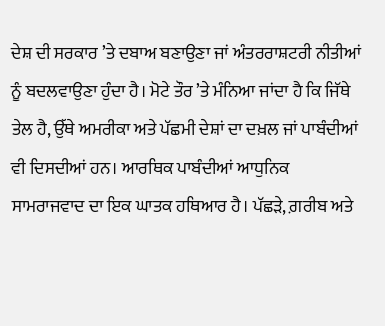ਦੇਸ਼ ਦੀ ਸਰਕਾਰ ’ਤੇ ਦਬਾਅ ਬਣਾਉਣਾ ਜਾਂ ਅੰਤਰਰਾਸ਼ਟਰੀ ਨੀਤੀਆਂ ਨੂੰ ਬਦਲਵਾਉਣਾ ਹੁੰਦਾ ਹੈ। ਮੋਟੇ ਤੌਰ ’ਤੇ ਮੰਨਿਆ ਜਾਂਦਾ ਹੈ ਕਿ ਜਿੱਥੇ ਤੇਲ ਹੈ, ਉੱਥੇ ਅਮਰੀਕਾ ਅਤੇ ਪੱਛਮੀ ਦੇਸ਼ਾਂ ਦਾ ਦਖ਼ਲ ਜਾਂ ਪਾਬੰਦੀਆਂ ਵੀ ਦਿਸਦੀਆਂ ਹਨ। ਆਰਥਿਕ ਪਾਬੰਦੀਆਂ ਆਧੁਨਿਕ ਸਾਮਰਾਜਵਾਦ ਦਾ ਇਕ ਘਾਤਕ ਹਥਿਆਰ ਹੈ। ਪੱਛੜੇ, ਗ਼ਰੀਬ ਅਤੇ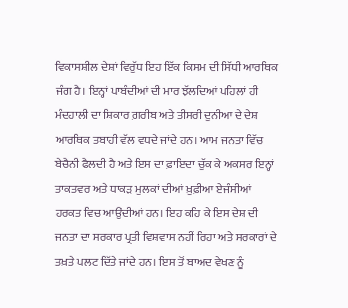ਵਿਕਾਸਸ਼ੀਲ ਦੇਸ਼ਾਂ ਵਿਰੁੱਧ ਇਹ ਇੱਕ ਕਿਸਮ ਦੀ ਸਿੱਧੀ ਆਰਥਿਕ ਜੰਗ ਹੈ। ਇਨ੍ਹਾਂ ਪਾਬੰਦੀਆਂ ਦੀ ਮਾਰ ਝੱਲਦਿਆਂ ਪਹਿਲਾਂ ਹੀ ਮੰਦਹਾਲੀ ਦਾ ਸ਼ਿਕਾਰ ਗ਼ਰੀਬ ਅਤੇ ਤੀਸਰੀ ਦੁਨੀਆ ਦੇ ਦੇਸ਼ ਆਰਥਿਕ ਤਬਾਹੀ ਵੱਲ ਵਧਦੇ ਜਾਂਦੇ ਹਨ। ਆਮ ਜਨਤਾ ਵਿੱਚ ਬੇਚੈਨੀ ਫੈਲਦੀ ਹੈ ਅਤੇ ਇਸ ਦਾ ਫ਼ਾਇਦਾ ਚੁੱਕ ਕੇ ਅਕਸਰ ਇਨ੍ਹਾਂ ਤਾਕਤਵਰ ਅਤੇ ਧਾਕੜ ਮੁਲਕਾਂ ਦੀਆਂ ਖ਼ੁਫ਼ੀਆ ਏਜੰਸੀਆਂ ਹਰਕਤ ਵਿਚ ਆਉਂਦੀਆਂ ਹਨ। ਇਹ ਕਹਿ ਕੇ ਇਸ ਦੇਸ਼ ਦੀ ਜਨਤਾ ਦਾ ਸਰਕਾਰ ਪ੍ਰਤੀ ਵਿਸ਼ਵਾਸ ਨਹੀਂ ਰਿਹਾ ਅਤੇ ਸਰਕਾਰਾਂ ਦੇ ਤਖ਼ਤੇ ਪਲਟ ਦਿੱਤੇ ਜਾਂਦੇ ਹਨ। ਇਸ ਤੋਂ ਬਾਅਦ ਵੇਖਣ ਨੂੰ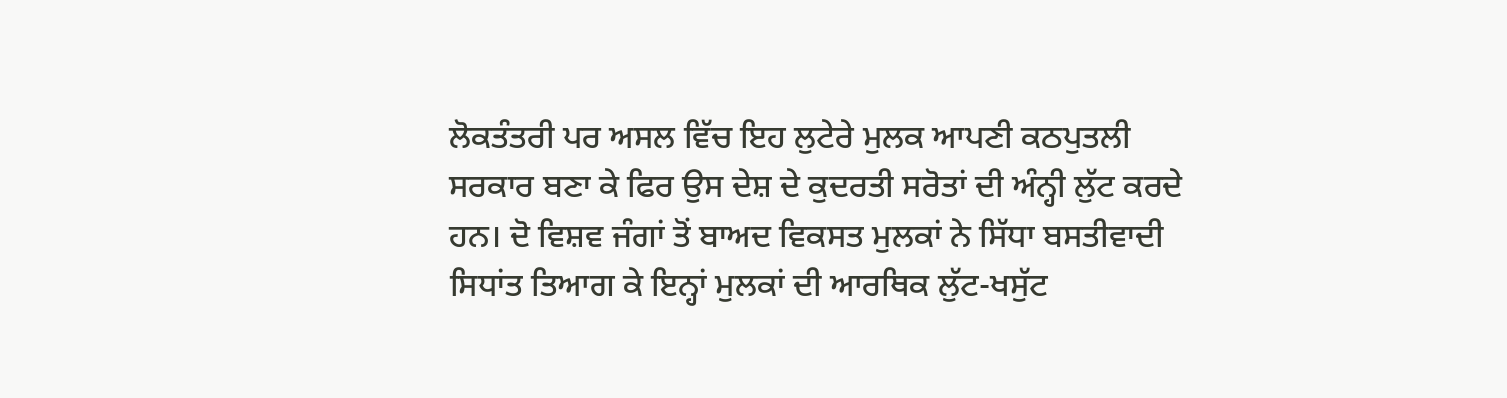ਲੋਕਤੰਤਰੀ ਪਰ ਅਸਲ ਵਿੱਚ ਇਹ ਲੁਟੇਰੇ ਮੁਲਕ ਆਪਣੀ ਕਠਪੁਤਲੀ ਸਰਕਾਰ ਬਣਾ ਕੇ ਫਿਰ ਉਸ ਦੇਸ਼ ਦੇ ਕੁਦਰਤੀ ਸਰੋਤਾਂ ਦੀ ਅੰਨ੍ਹੀ ਲੁੱਟ ਕਰਦੇ ਹਨ। ਦੋ ਵਿਸ਼ਵ ਜੰਗਾਂ ਤੋਂ ਬਾਅਦ ਵਿਕਸਤ ਮੁਲਕਾਂ ਨੇ ਸਿੱਧਾ ਬਸਤੀਵਾਦੀ ਸਿਧਾਂਤ ਤਿਆਗ ਕੇ ਇਨ੍ਹਾਂ ਮੁਲਕਾਂ ਦੀ ਆਰਥਿਕ ਲੁੱਟ-ਖਸੁੱਟ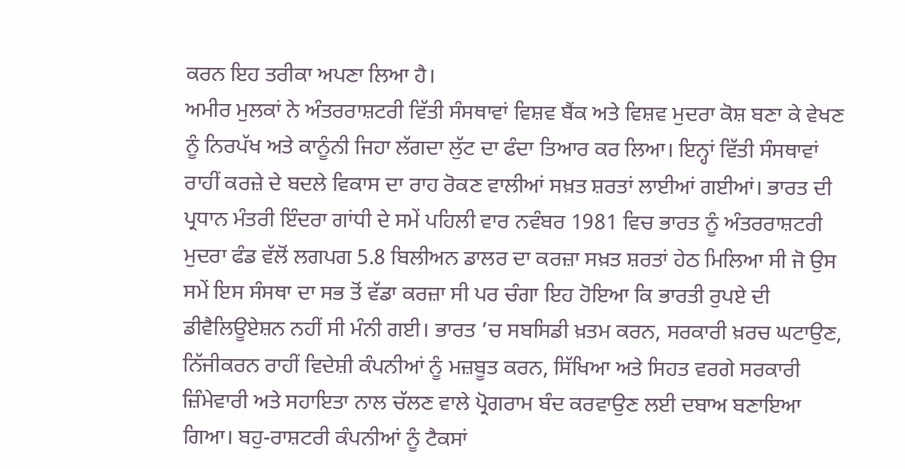ਕਰਨ ਇਹ ਤਰੀਕਾ ਅਪਣਾ ਲਿਆ ਹੈ।
ਅਮੀਰ ਮੁਲਕਾਂ ਨੇ ਅੰਤਰਰਾਸ਼ਟਰੀ ਵਿੱਤੀ ਸੰਸਥਾਵਾਂ ਵਿਸ਼ਵ ਬੈਂਕ ਅਤੇ ਵਿਸ਼ਵ ਮੁਦਰਾ ਕੋਸ਼ ਬਣਾ ਕੇ ਵੇਖਣ ਨੂੰ ਨਿਰਪੱਖ ਅਤੇ ਕਾਨੂੰਨੀ ਜਿਹਾ ਲੱਗਦਾ ਲੁੱਟ ਦਾ ਫੰਦਾ ਤਿਆਰ ਕਰ ਲਿਆ। ਇਨ੍ਹਾਂ ਵਿੱਤੀ ਸੰਸਥਾਵਾਂ ਰਾਹੀਂ ਕਰਜ਼ੇ ਦੇ ਬਦਲੇ ਵਿਕਾਸ ਦਾ ਰਾਹ ਰੋਕਣ ਵਾਲੀਆਂ ਸਖ਼ਤ ਸ਼ਰਤਾਂ ਲਾਈਆਂ ਗਈਆਂ। ਭਾਰਤ ਦੀ ਪ੍ਰਧਾਨ ਮੰਤਰੀ ਇੰਦਰਾ ਗਾਂਧੀ ਦੇ ਸਮੇਂ ਪਹਿਲੀ ਵਾਰ ਨਵੰਬਰ 1981 ਵਿਚ ਭਾਰਤ ਨੂੰ ਅੰਤਰਰਾਸ਼ਟਰੀ ਮੁਦਰਾ ਫੰਡ ਵੱਲੋਂ ਲਗਪਗ 5.8 ਬਿਲੀਅਨ ਡਾਲਰ ਦਾ ਕਰਜ਼ਾ ਸਖ਼ਤ ਸ਼ਰਤਾਂ ਹੇਠ ਮਿਲਿਆ ਸੀ ਜੋ ਉਸ ਸਮੇਂ ਇਸ ਸੰਸਥਾ ਦਾ ਸਭ ਤੋਂ ਵੱਡਾ ਕਰਜ਼ਾ ਸੀ ਪਰ ਚੰਗਾ ਇਹ ਹੋਇਆ ਕਿ ਭਾਰਤੀ ਰੁਪਏ ਦੀ ਡੀਵੈਲਿਊਏਸ਼ਨ ਨਹੀਂ ਸੀ ਮੰਨੀ ਗਈ। ਭਾਰਤ ’ਚ ਸਬਸਿਡੀ ਖ਼ਤਮ ਕਰਨ, ਸਰਕਾਰੀ ਖ਼ਰਚ ਘਟਾਉਣ, ਨਿੱਜੀਕਰਨ ਰਾਹੀਂ ਵਿਦੇਸ਼ੀ ਕੰਪਨੀਆਂ ਨੂੰ ਮਜ਼ਬੂਤ ਕਰਨ, ਸਿੱਖਿਆ ਅਤੇ ਸਿਹਤ ਵਰਗੇ ਸਰਕਾਰੀ ਜ਼ਿੰਮੇਵਾਰੀ ਅਤੇ ਸਹਾਇਤਾ ਨਾਲ ਚੱਲਣ ਵਾਲੇ ਪ੍ਰੋਗਰਾਮ ਬੰਦ ਕਰਵਾਉਣ ਲਈ ਦਬਾਅ ਬਣਾਇਆ ਗਿਆ। ਬਹੁ-ਰਾਸ਼ਟਰੀ ਕੰਪਨੀਆਂ ਨੂੰ ਟੈਕਸਾਂ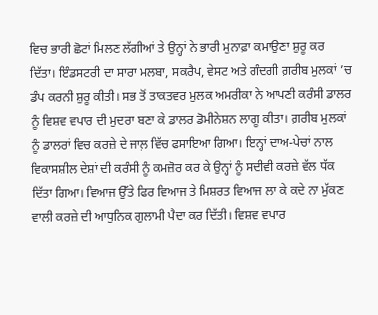ਵਿਚ ਭਾਰੀ ਛੋਟਾਂ ਮਿਲਣ ਲੱਗੀਆਂ ਤੇ ਉਨ੍ਹਾਂ ਨੇ ਭਾਰੀ ਮੁਨਾਫ਼ਾ ਕਮਾਉਣਾ ਸ਼ੁਰੂ ਕਰ ਦਿੱਤਾ। ਇੰਡਸਟਰੀ ਦਾ ਸਾਰਾ ਮਲਬਾ, ਸਕਰੈਪ, ਵੇਸਟ ਅਤੇ ਗੰਦਗੀ ਗ਼ਰੀਬ ਮੁਲਕਾਂ ’ਚ ਡੰਪ ਕਰਨੀ ਸ਼ੁਰੂ ਕੀਤੀ। ਸਭ ਤੋਂ ਤਾਕਤਵਰ ਮੁਲਕ ਅਮਰੀਕਾ ਨੇ ਆਪਣੀ ਕਰੰਸੀ ਡਾਲਰ ਨੂੰ ਵਿਸ਼ਵ ਵਪਾਰ ਦੀ ਮੁਦਰਾ ਬਣਾ ਕੇ ਡਾਲਰ ਡੋਮੀਨੇਸ਼ਨ ਲਾਗੂ ਕੀਤਾ। ਗ਼ਰੀਬ ਮੁਲਕਾਂ ਨੂੰ ਡਾਲਰਾਂ ਵਿਚ ਕਰਜ਼ੇ ਦੇ ਜਾਲ਼ ਵਿੱਚ ਫਸਾਇਆ ਗਿਆ। ਇਨ੍ਹਾਂ ਦਾਅ-ਪੇਚਾਂ ਨਾਲ ਵਿਕਾਸਸ਼ੀਲ ਦੇਸ਼ਾਂ ਦੀ ਕਰੰਸੀ ਨੂੰ ਕਮਜ਼ੋਰ ਕਰ ਕੇ ਉਨ੍ਹਾਂ ਨੂੰ ਸਦੀਵੀ ਕਰਜ਼ੇ ਵੱਲ ਧੱਕ ਦਿੱਤਾ ਗਿਆ। ਵਿਆਜ ਉੱਤੇ ਫਿਰ ਵਿਆਜ ਤੇ ਮਿਸ਼ਰਤ ਵਿਆਜ ਲਾ ਕੇ ਕਦੇ ਨਾ ਮੁੱਕਣ ਵਾਲੀ ਕਰਜ਼ੇ ਦੀ ਆਧੁਨਿਕ ਗੁਲਾਮੀ ਪੈਦਾ ਕਰ ਦਿੱਤੀ। ਵਿਸ਼ਵ ਵਪਾਰ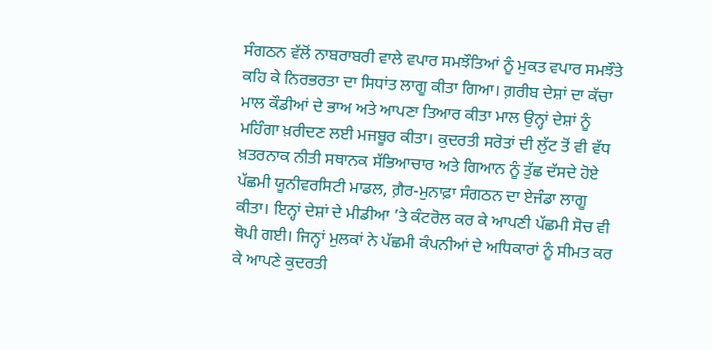ਸੰਗਠਨ ਵੱਲੋਂ ਨਾਬਰਾਬਰੀ ਵਾਲੇ ਵਪਾਰ ਸਮਝੌਤਿਆਂ ਨੂੰ ਮੁਕਤ ਵਪਾਰ ਸਮਝੌਤੇ ਕਹਿ ਕੇ ਨਿਰਭਰਤਾ ਦਾ ਸਿਧਾਂਤ ਲਾਗੂ ਕੀਤਾ ਗਿਆ। ਗ਼ਰੀਬ ਦੇਸ਼ਾਂ ਦਾ ਕੱਚਾ ਮਾਲ ਕੌਡੀਆਂ ਦੇ ਭਾਅ ਅਤੇ ਆਪਣਾ ਤਿਆਰ ਕੀਤਾ ਮਾਲ ਉਨ੍ਹਾਂ ਦੇਸ਼ਾਂ ਨੂੰ ਮਹਿੰਗਾ ਖ਼ਰੀਦਣ ਲਈ ਮਜਬੂਰ ਕੀਤਾ। ਕੁਦਰਤੀ ਸਰੋਤਾਂ ਦੀ ਲੁੱਟ ਤੋਂ ਵੀ ਵੱਧ ਖ਼ਤਰਨਾਕ ਨੀਤੀ ਸਥਾਨਕ ਸੱਭਿਆਚਾਰ ਅਤੇ ਗਿਆਨ ਨੂੰ ਤੁੱਛ ਦੱਸਦੇ ਹੋਏ ਪੱਛਮੀ ਯੂਨੀਵਰਸਿਟੀ ਮਾਡਲ, ਗ਼ੈਰ-ਮੁਨਾਫ਼ਾ ਸੰਗਠਨ ਦਾ ਏਜੰਡਾ ਲਾਗੂ ਕੀਤਾ। ਇਨ੍ਹਾਂ ਦੇਸ਼ਾਂ ਦੇ ਮੀਡੀਆ ’ਤੇ ਕੰਟਰੋਲ ਕਰ ਕੇ ਆਪਣੀ ਪੱਛਮੀ ਸੋਚ ਵੀ ਥੋਪੀ ਗਈ। ਜਿਨ੍ਹਾਂ ਮੁਲਕਾਂ ਨੇ ਪੱਛਮੀ ਕੰਪਨੀਆਂ ਦੇ ਅਧਿਕਾਰਾਂ ਨੂੰ ਸੀਮਤ ਕਰ ਕੇ ਆਪਣੇ ਕੁਦਰਤੀ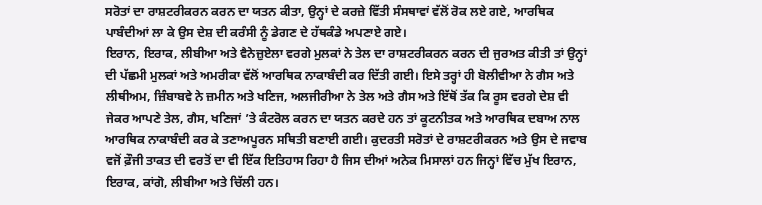ਸਰੋਤਾਂ ਦਾ ਰਾਸ਼ਟਰੀਕਰਨ ਕਰਨ ਦਾ ਯਤਨ ਕੀਤਾ, ਉਨ੍ਹਾਂ ਦੇ ਕਰਜ਼ੇ ਵਿੱਤੀ ਸੰਸਥਾਵਾਂ ਵੱਲੋਂ ਰੋਕ ਲਏ ਗਏ, ਆਰਥਿਕ ਪਾਬੰਦੀਆਂ ਲਾ ਕੇ ਉਸ ਦੇਸ਼ ਦੀ ਕਰੰਸੀ ਨੂੰ ਡੇਗਣ ਦੇ ਹੱਥਕੰਡੇ ਅਪਣਾਏ ਗਏ।
ਇਰਾਨ, ਇਰਾਕ, ਲੀਬੀਆ ਅਤੇ ਵੈਨੇਜ਼ੁਏਲਾ ਵਰਗੇ ਮੁਲਕਾਂ ਨੇ ਤੇਲ ਦਾ ਰਾਸ਼ਟਰੀਕਰਨ ਕਰਨ ਦੀ ਜੁਰਅਤ ਕੀਤੀ ਤਾਂ ਉਨ੍ਹਾਂ ਦੀ ਪੱਛਮੀ ਮੁਲਕਾਂ ਅਤੇ ਅਮਰੀਕਾ ਵੱਲੋਂ ਆਰਥਿਕ ਨਾਕਾਬੰਦੀ ਕਰ ਦਿੱਤੀ ਗਈ। ਇਸੇ ਤਰ੍ਹਾਂ ਹੀ ਬੋਲੀਵੀਆ ਨੇ ਗੈਸ ਅਤੇ ਲੀਥੀਅਮ, ਜ਼ਿੰਬਾਬਵੇ ਨੇ ਜ਼ਮੀਨ ਅਤੇ ਖਣਿਜ, ਅਲਜੀਰੀਆ ਨੇ ਤੇਲ ਅਤੇ ਗੈਸ ਅਤੇ ਇੱਥੋਂ ਤੱਕ ਕਿ ਰੂਸ ਵਰਗੇ ਦੇਸ਼ ਵੀ ਜੇਕਰ ਆਪਣੇ ਤੇਲ, ਗੈਸ, ਖਣਿਜਾਂ ’ਤੇ ਕੰਟਰੋਲ ਕਰਨ ਦਾ ਯਤਨ ਕਰਦੇ ਹਨ ਤਾਂ ਕੂਟਨੀਤਕ ਅਤੇ ਆਰਥਿਕ ਦਬਾਅ ਨਾਲ ਆਰਥਿਕ ਨਾਕਾਬੰਦੀ ਕਰ ਕੇ ਤਣਾਅਪੂਰਨ ਸਥਿਤੀ ਬਣਾਈ ਗਈ। ਕੁਦਰਤੀ ਸਰੋਤਾਂ ਦੇ ਰਾਸ਼ਟਰੀਕਰਨ ਅਤੇ ਉਸ ਦੇ ਜਵਾਬ ਵਜੋਂ ਫ਼ੌਜੀ ਤਾਕਤ ਦੀ ਵਰਤੋਂ ਦਾ ਵੀ ਇੱਕ ਇਤਿਹਾਸ ਰਿਹਾ ਹੈ ਜਿਸ ਦੀਆਂ ਅਨੇਕ ਮਿਸਾਲਾਂ ਹਨ ਜਿਨ੍ਹਾਂ ਵਿੱਚ ਮੁੱਖ ਇਰਾਨ, ਇਰਾਕ, ਕਾਂਗੋ, ਲੀਬੀਆ ਅਤੇ ਚਿੱਲੀ ਹਨ।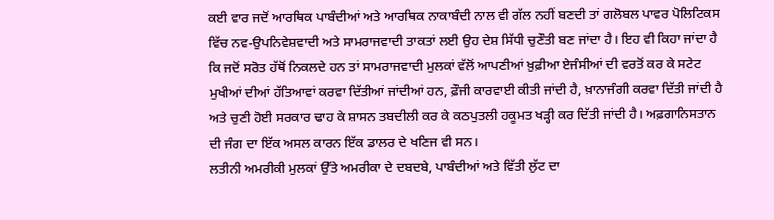ਕਈ ਵਾਰ ਜਦੋਂ ਆਰਥਿਕ ਪਾਬੰਦੀਆਂ ਅਤੇ ਆਰਥਿਕ ਨਾਕਾਬੰਦੀ ਨਾਲ ਵੀ ਗੱਲ ਨਹੀਂ ਬਣਦੀ ਤਾਂ ਗਲੋਬਲ ਪਾਵਰ ਪੋਲਿਟਿਕਸ ਵਿੱਚ ਨਵ-ਉਪਨਿਵੇਸ਼ਵਾਦੀ ਅਤੇ ਸਾਮਰਾਜਵਾਦੀ ਤਾਕਤਾਂ ਲਈ ਉਹ ਦੇਸ਼ ਸਿੱਧੀ ਚੁਣੌਤੀ ਬਣ ਜਾਂਦਾ ਹੈ। ਇਹ ਵੀ ਕਿਹਾ ਜਾਂਦਾ ਹੈ ਕਿ ਜਦੋਂ ਸਰੋਤ ਹੱਥੋਂ ਨਿਕਲਦੇ ਹਨ ਤਾਂ ਸਾਮਰਾਜਵਾਦੀ ਮੁਲਕਾਂ ਵੱਲੋਂ ਆਪਣੀਆਂ ਖ਼ੁਫ਼ੀਆ ਏਜੰਸੀਆਂ ਦੀ ਵਰਤੋਂ ਕਰ ਕੇ ਸਟੇਟ ਮੁਖੀਆਂ ਦੀਆਂ ਹੱਤਿਆਵਾਂ ਕਰਵਾ ਦਿੱਤੀਆਂ ਜਾਂਦੀਆਂ ਹਨ, ਫ਼ੌਜੀ ਕਾਰਵਾਈ ਕੀਤੀ ਜਾਂਦੀ ਹੈ, ਖ਼ਾਨਾਜੰਗੀ ਕਰਵਾ ਦਿੱਤੀ ਜਾਂਦੀ ਹੈ ਅਤੇ ਚੁਣੀ ਹੋਈ ਸਰਕਾਰ ਢਾਹ ਕੇ ਸ਼ਾਸਨ ਤਬਦੀਲੀ ਕਰ ਕੇ ਕਠਪੁਤਲੀ ਹਕੂਮਤ ਖੜ੍ਹੀ ਕਰ ਦਿੱਤੀ ਜਾਂਦੀ ਹੈ। ਅਫ਼ਗਾਨਿਸਤਾਨ ਦੀ ਜੰਗ ਦਾ ਇੱਕ ਅਸਲ ਕਾਰਨ ਇੱਕ ਡਾਲਰ ਦੇ ਖਣਿਜ ਵੀ ਸਨ।
ਲਤੀਨੀ ਅਮਰੀਕੀ ਮੁਲਕਾਂ ਉੱਤੇ ਅਮਰੀਕਾ ਦੇ ਦਬਦਬੇ, ਪਾਬੰਦੀਆਂ ਅਤੇ ਵਿੱਤੀ ਲੁੱਟ ਦਾ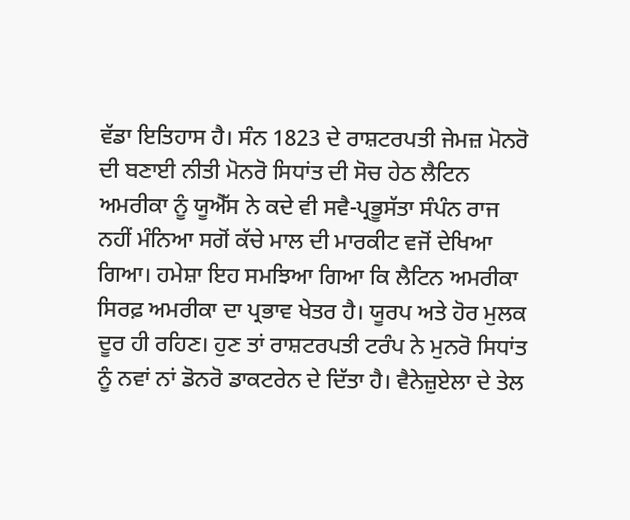ਵੱਡਾ ਇਤਿਹਾਸ ਹੈ। ਸੰਨ 1823 ਦੇ ਰਾਸ਼ਟਰਪਤੀ ਜੇਮਜ਼ ਮੋਨਰੋ ਦੀ ਬਣਾਈ ਨੀਤੀ ਮੋਨਰੋ ਸਿਧਾਂਤ ਦੀ ਸੋਚ ਹੇਠ ਲੈਟਿਨ ਅਮਰੀਕਾ ਨੂੰ ਯੂਐੱਸ ਨੇ ਕਦੇ ਵੀ ਸਵੈ-ਪ੍ਰਭੂਸੱਤਾ ਸੰਪੰਨ ਰਾਜ ਨਹੀਂ ਮੰਨਿਆ ਸਗੋਂ ਕੱਚੇ ਮਾਲ ਦੀ ਮਾਰਕੀਟ ਵਜੋਂ ਦੇਖਿਆ ਗਿਆ। ਹਮੇਸ਼ਾ ਇਹ ਸਮਝਿਆ ਗਿਆ ਕਿ ਲੈਟਿਨ ਅਮਰੀਕਾ ਸਿਰਫ਼ ਅਮਰੀਕਾ ਦਾ ਪ੍ਰਭਾਵ ਖੇਤਰ ਹੈ। ਯੂਰਪ ਅਤੇ ਹੋਰ ਮੁਲਕ ਦੂਰ ਹੀ ਰਹਿਣ। ਹੁਣ ਤਾਂ ਰਾਸ਼ਟਰਪਤੀ ਟਰੰਪ ਨੇ ਮੁਨਰੋ ਸਿਧਾਂਤ ਨੂੰ ਨਵਾਂ ਨਾਂ ਡੋਨਰੋ ਡਾਕਟਰੇਨ ਦੇ ਦਿੱਤਾ ਹੈ। ਵੈਨੇਜ਼ੁਏਲਾ ਦੇ ਤੇਲ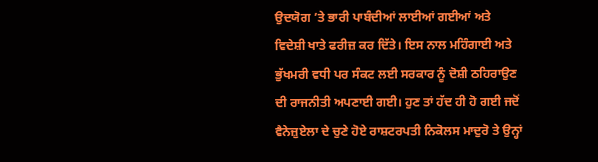ਉਦਯੋਗ ’ਤੇ ਭਾਰੀ ਪਾਬੰਦੀਆਂ ਲਾਈਆਂ ਗਈਆਂ ਅਤੇ ਵਿਦੇਸ਼ੀ ਖਾਤੇ ਫਰੀਜ਼ ਕਰ ਦਿੱਤੇ। ਇਸ ਨਾਲ ਮਹਿੰਗਾਈ ਅਤੇ ਭੁੱਖਮਰੀ ਵਧੀ ਪਰ ਸੰਕਟ ਲਈ ਸਰਕਾਰ ਨੂੰ ਦੋਸ਼ੀ ਠਹਿਰਾਉਣ ਦੀ ਰਾਜਨੀਤੀ ਅਪਣਾਈ ਗਈ। ਹੁਣ ਤਾਂ ਹੱਦ ਹੀ ਹੋ ਗਈ ਜਦੋਂ ਵੈਨੇਜ਼ੁਏਲਾ ਦੇ ਚੁਣੇ ਹੋਏ ਰਾਸ਼ਟਰਪਤੀ ਨਿਕੋਲਸ ਮਾਦੁਰੋ ਤੇ ਉਨ੍ਹਾਂ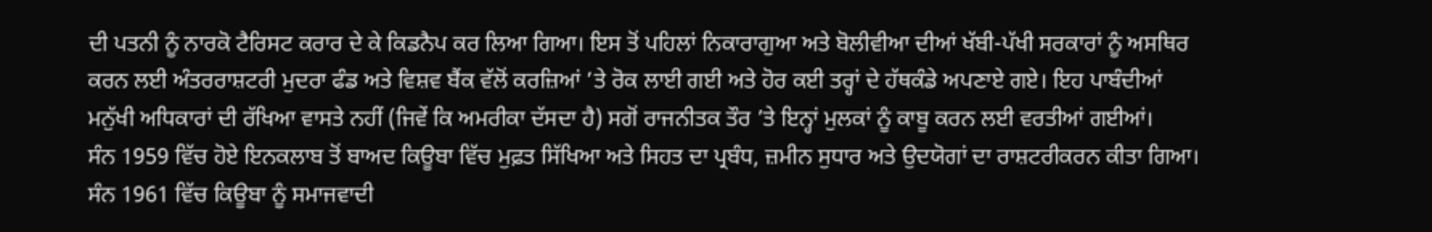ਦੀ ਪਤਨੀ ਨੂੰ ਨਾਰਕੋ ਟੈਰਿਸਟ ਕਰਾਰ ਦੇ ਕੇ ਕਿਡਨੈਪ ਕਰ ਲਿਆ ਗਿਆ। ਇਸ ਤੋਂ ਪਹਿਲਾਂ ਨਿਕਾਰਾਗੁਆ ਅਤੇ ਬੋਲੀਵੀਆ ਦੀਆਂ ਖੱਬੀ-ਪੱਖੀ ਸਰਕਾਰਾਂ ਨੂੰ ਅਸਥਿਰ ਕਰਨ ਲਈ ਅੰਤਰਰਾਸ਼ਟਰੀ ਮੁਦਰਾ ਫੰਡ ਅਤੇ ਵਿਸ਼ਵ ਬੈਂਕ ਵੱਲੋਂ ਕਰਜ਼ਿਆਂ ’ਤੇ ਰੋਕ ਲਾਈ ਗਈ ਅਤੇ ਹੋਰ ਕਈ ਤਰ੍ਹਾਂ ਦੇ ਹੱਥਕੰਡੇ ਅਪਣਾਏ ਗਏ। ਇਹ ਪਾਬੰਦੀਆਂ ਮਨੁੱਖੀ ਅਧਿਕਾਰਾਂ ਦੀ ਰੱਖਿਆ ਵਾਸਤੇ ਨਹੀਂ (ਜਿਵੇਂ ਕਿ ਅਮਰੀਕਾ ਦੱਸਦਾ ਹੈ) ਸਗੋਂ ਰਾਜਨੀਤਕ ਤੌਰ ’ਤੇ ਇਨ੍ਹਾਂ ਮੁਲਕਾਂ ਨੂੰ ਕਾਬੂ ਕਰਨ ਲਈ ਵਰਤੀਆਂ ਗਈਆਂ।
ਸੰਨ 1959 ਵਿੱਚ ਹੋਏ ਇਨਕਲਾਬ ਤੋਂ ਬਾਅਦ ਕਿਊਬਾ ਵਿੱਚ ਮੁਫ਼ਤ ਸਿੱਖਿਆ ਅਤੇ ਸਿਹਤ ਦਾ ਪ੍ਰਬੰਧ, ਜ਼ਮੀਨ ਸੁਧਾਰ ਅਤੇ ਉਦਯੋਗਾਂ ਦਾ ਰਾਸ਼ਟਰੀਕਰਨ ਕੀਤਾ ਗਿਆ। ਸੰਨ 1961 ਵਿੱਚ ਕਿਊਬਾ ਨੂੰ ਸਮਾਜਵਾਦੀ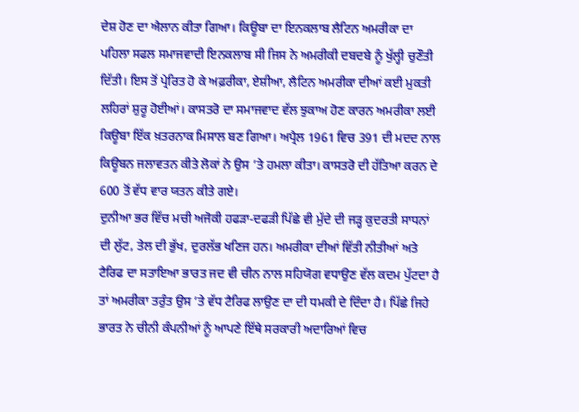ਦੇਸ਼ ਹੋਣ ਦਾ ਐਲਾਨ ਕੀਤਾ ਗਿਆ। ਕਿਊਬਾ ਦਾ ਇਨਕਲਾਬ ਲੈਟਿਨ ਅਮਰੀਕਾ ਦਾ ਪਹਿਲਾ ਸਫਲ ਸਮਾਜਵਾਦੀ ਇਨਕਲਾਬ ਸੀ ਜਿਸ ਨੇ ਅਮਰੀਕੀ ਦਬਦਬੇ ਨੂੰ ਖੁੱਲ੍ਹੀ ਚੁਣੌਤੀ ਦਿੱਤੀ। ਇਸ ਤੋਂ ਪ੍ਰੇਰਿਤ ਹੋ ਕੇ ਅਫ਼ਰੀਕਾ, ਏਸ਼ੀਆ, ਲੈਟਿਨ ਅਮਰੀਕਾ ਦੀਆਂ ਕਈ ਮੁਕਤੀ ਲਹਿਰਾਂ ਸ਼ੁਰੂ ਹੋਈਆਂ। ਕਾਸਤਰੋ ਦਾ ਸਮਾਜਵਾਦ ਵੱਲ ਝੁਕਾਅ ਹੋਣ ਕਾਰਨ ਅਮਰੀਕਾ ਲਈ ਕਿਊਬਾ ਇੱਕ ਖ਼ਤਰਨਾਕ ਮਿਸਾਲ ਬਣ ਗਿਆ। ਅਪ੍ਰੈਲ 1961 ਵਿਚ 391 ਦੀ ਮਦਦ ਨਾਲ ਕਿਊਬਨ ਜਲਾਵਤਨ ਕੀਤੇ ਲੋਕਾਂ ਨੇ ਉਸ ’ਤੇ ਹਮਲਾ ਕੀਤਾ। ਕਾਸਤਰੋ ਦੀ ਹੱਤਿਆ ਕਰਨ ਦੇ 600 ਤੋਂ ਵੱਧ ਵਾਰ ਯਤਨ ਕੀਤੇ ਗਏ।
ਦੁਨੀਆ ਭਰ ਵਿੱਚ ਮਚੀ ਅਜੋਕੀ ਹਫੜਾ-ਦਫੜੀ ਪਿੱਛੇ ਵੀ ਮੁੱਦੇ ਦੀ ਜੜ੍ਹ ਕੁਦਰਤੀ ਸਾਧਨਾਂ ਦੀ ਲੁੱਟ, ਤੇਲ ਦੀ ਭੁੱਖ, ਦੁਰਲੱਭ ਖਣਿਜ ਹਨ। ਅਮਰੀਕਾ ਦੀਆਂ ਵਿੱਤੀ ਨੀਤੀਆਂ ਅਤੇ ਟੈਰਿਫ ਦਾ ਸਤਾਇਆ ਭਾਰਤ ਜਦ ਵੀ ਚੀਨ ਨਾਲ ਸਹਿਯੋਗ ਵਧਾਉਣ ਵੱਲ ਕਦਮ ਪੁੱਟਦਾ ਹੈ ਤਾਂ ਅਮਰੀਕਾ ਤਰੁੰਤ ਉਸ ’ਤੇ ਵੱਧ ਟੈਰਿਫ ਲਾਉਣ ਦਾ ਦੀ ਧਮਕੀ ਦੇ ਦਿੰਦਾ ਹੈ। ਪਿੱਛੇ ਜਿਹੇ ਭਾਰਤ ਨੇ ਚੀਨੀ ਕੰਪਨੀਆਂ ਨੂੰ ਆਪਣੇ ਇੱਥੇ ਸਰਕਾਰੀ ਅਦਾਰਿਆਂ ਵਿਚ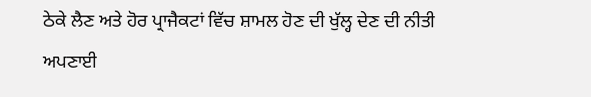ਠੇਕੇ ਲੈਣ ਅਤੇ ਹੋਰ ਪ੍ਰਾਜੈਕਟਾਂ ਵਿੱਚ ਸ਼ਾਮਲ ਹੋਣ ਦੀ ਖੁੱਲ੍ਹ ਦੇਣ ਦੀ ਨੀਤੀ ਅਪਣਾਈ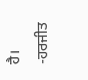ਹੈ।
-ਹਰਜੀਤ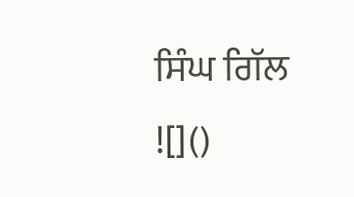ਸਿੰਘ ਗਿੱਲ
![]()